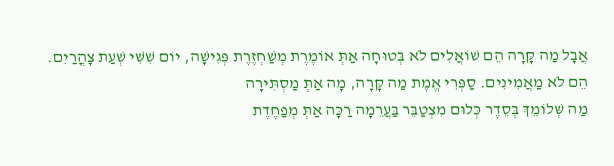אֲבָל מַה קָּרָה הֵם שׁוֹאֲלִים לֹא בְּטוּחָה אַתְּ אוֹמֶרֶת מְשַׁחְזֶרֶת פְּגִישָׁה, יוֹם שִׁשִּׁי שְׁעַת צָהֳרַיִם. הֵם לֹא מַאֲמִינִים. סַפְּרִי אֱמֶת מַה קָּרָה, מָה אַתְּ מַסְתִּירָה
מַה שְּׁלוֹמֵךְ בְּסֵדֶר כְּלוּם מִצְטַבֵּר בַּעֲרֵמָה רַכָּה אַתְּ מְפַחֶדֶת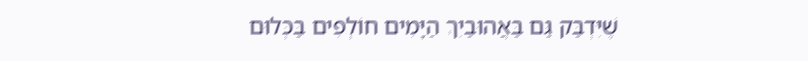שֶׁיִּדְבַּק גַּם בַּאֲהוּבַיִךְ הַיָּמִים חוֹלְפִים בַּכְּלוּם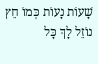שָׁעוֹת נָעוֹת כְּמוֹ חֵץ נוֹזֵל לָךְ כָּל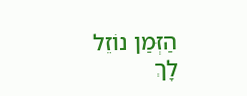הַזְּמַן נוֹזֵל לָךְ